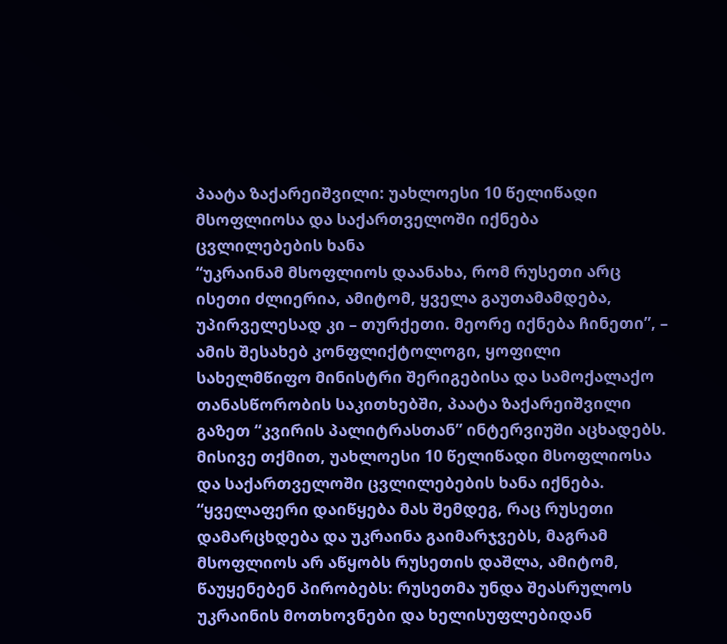პაატა ზაქარეიშვილი: უახლოესი 10 წელიწადი მსოფლიოსა და საქართველოში იქნება ცვლილებების ხანა
“უკრაინამ მსოფლიოს დაანახა, რომ რუსეთი არც ისეთი ძლიერია, ამიტომ, ყველა გაუთამამდება, უპირველესად კი – თურქეთი. მეორე იქნება ჩინეთი”, – ამის შესახებ კონფლიქტოლოგი, ყოფილი სახელმწიფო მინისტრი შერიგებისა და სამოქალაქო თანასწორობის საკითხებში, პაატა ზაქარეიშვილი გაზეთ “კვირის პალიტრასთან” ინტერვიუში აცხადებს.
მისივე თქმით, უახლოესი 10 წელიწადი მსოფლიოსა და საქართველოში ცვლილებების ხანა იქნება.
“ყველაფერი დაიწყება მას შემდეგ, რაც რუსეთი დამარცხდება და უკრაინა გაიმარჯვებს, მაგრამ მსოფლიოს არ აწყობს რუსეთის დაშლა, ამიტომ, წაუყენებენ პირობებს: რუსეთმა უნდა შეასრულოს უკრაინის მოთხოვნები და ხელისუფლებიდან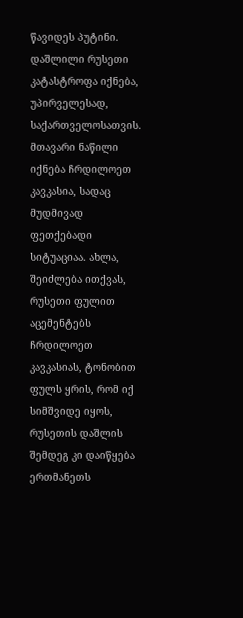წავიდეს პუტინი. დაშლილი რუსეთი კატასტროფა იქნება, უპირველესად, საქართველოსათვის. მთავარი ნაწილი იქნება ჩრდილოეთ კავკასია, სადაც მუდმივად ფეთქებადი სიტუაციაა. ახლა, შეიძლება ითქვას, რუსეთი ფულით აცემენტებს ჩრდილოეთ კავკასიას, ტონობით ფულს ყრის, რომ იქ სიმშვიდე იყოს, რუსეთის დაშლის შემდეგ კი დაიწყება ერთმანეთს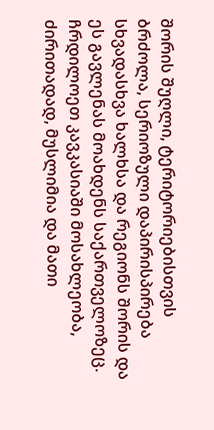შორის შუღლი, ტერიტორიებისთვის ბრძოლა, სერიოზული დაპირისპირება სხვადასხვა ხალხსა და რეგიონს შორის და ეს გავლენას მოახდენს საქართველოზეც. ჩრდილოეთ კავკასიაში მოსახლეობა, ძირითადად, მუსლიმია და მათი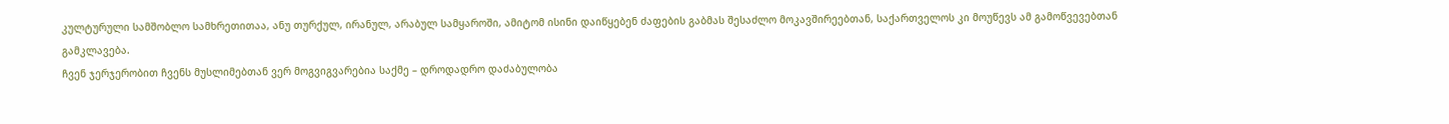კულტურული სამშობლო სამხრეთითაა, ანუ თურქულ, ირანულ, არაბულ სამყაროში, ამიტომ ისინი დაიწყებენ ძაფების გაბმას შესაძლო მოკავშირეებთან, საქართველოს კი მოუწევს ამ გამოწვევებთან გამკლავება.
ჩვენ ჯერჯერობით ჩვენს მუსლიმებთან ვერ მოგვიგვარებია საქმე – დროდადრო დაძაბულობა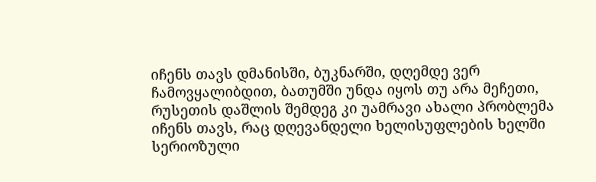იჩენს თავს დმანისში, ბუკნარში, დღემდე ვერ ჩამოვყალიბდით, ბათუმში უნდა იყოს თუ არა მეჩეთი, რუსეთის დაშლის შემდეგ კი უამრავი ახალი პრობლემა იჩენს თავს, რაც დღევანდელი ხელისუფლების ხელში სერიოზული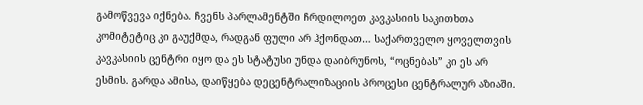გამოწვევა იქნება. ჩვენს პარლამენტში ჩრდილოეთ კავკასიის საკითხთა კომიტეტიც კი გაუქმდა, რადგან ფული არ ჰქონდათ… საქართველო ყოველთვის კავკასიის ცენტრი იყო და ეს სტატუსი უნდა დაიბრუნოს, “ოცნებას” კი ეს არ ესმის. გარდა ამისა, დაიწყება დეცენტრალიზაციის პროცესი ცენტრალურ აზიაში.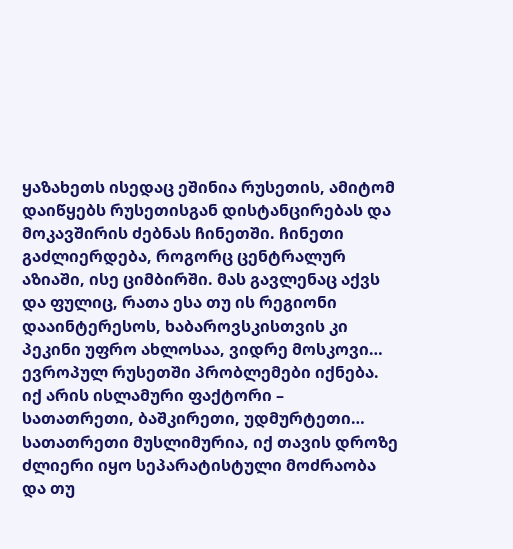ყაზახეთს ისედაც ეშინია რუსეთის, ამიტომ დაიწყებს რუსეთისგან დისტანცირებას და მოკავშირის ძებნას ჩინეთში. ჩინეთი გაძლიერდება, როგორც ცენტრალურ აზიაში, ისე ციმბირში. მას გავლენაც აქვს და ფულიც, რათა ესა თუ ის რეგიონი დააინტერესოს, ხაბაროვსკისთვის კი პეკინი უფრო ახლოსაა, ვიდრე მოსკოვი… ევროპულ რუსეთში პრობლემები იქნება. იქ არის ისლამური ფაქტორი – სათათრეთი, ბაშკირეთი, უდმურტეთი… სათათრეთი მუსლიმურია, იქ თავის დროზე ძლიერი იყო სეპარატისტული მოძრაობა და თუ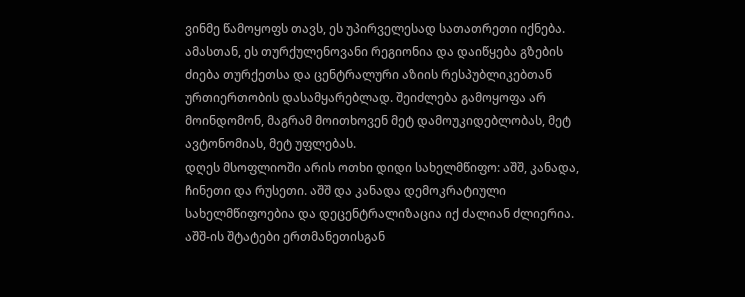ვინმე წამოყოფს თავს, ეს უპირველესად სათათრეთი იქნება. ამასთან, ეს თურქულენოვანი რეგიონია და დაიწყება გზების ძიება თურქეთსა და ცენტრალური აზიის რესპუბლიკებთან ურთიერთობის დასამყარებლად. შეიძლება გამოყოფა არ მოინდომონ, მაგრამ მოითხოვენ მეტ დამოუკიდებლობას, მეტ ავტონომიას, მეტ უფლებას.
დღეს მსოფლიოში არის ოთხი დიდი სახელმწიფო: აშშ, კანადა, ჩინეთი და რუსეთი. აშშ და კანადა დემოკრატიული სახელმწიფოებია და დეცენტრალიზაცია იქ ძალიან ძლიერია. აშშ-ის შტატები ერთმანეთისგან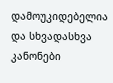დამოუკიდებელია და სხვადასხვა კანონები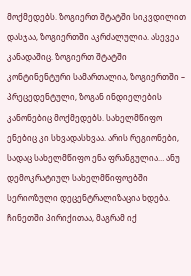მოქმედებს. ზოგიერთ შტატში სიკვდილით დასჯაა, ზოგიერთში აკრძალულია. ასევეა კანადაშიც. ზოგიერთ შტატში კონტინენტური სამართალია, ზოგიერთში – პრეცედენტული, ზოგან ინდიელების კანონებიც მოქმედებს. სახელმწიფო ენებიც კი სხვადასხვაა. არის რეგიონები, სადაც სახელმწიფო ენა ფრანგულია… ანუ დემოკრატიულ სახელმწიფოებში სერიოზული დეცენტრალიზაცია ხდება. ჩინეთში პირიქითაა, მაგრამ იქ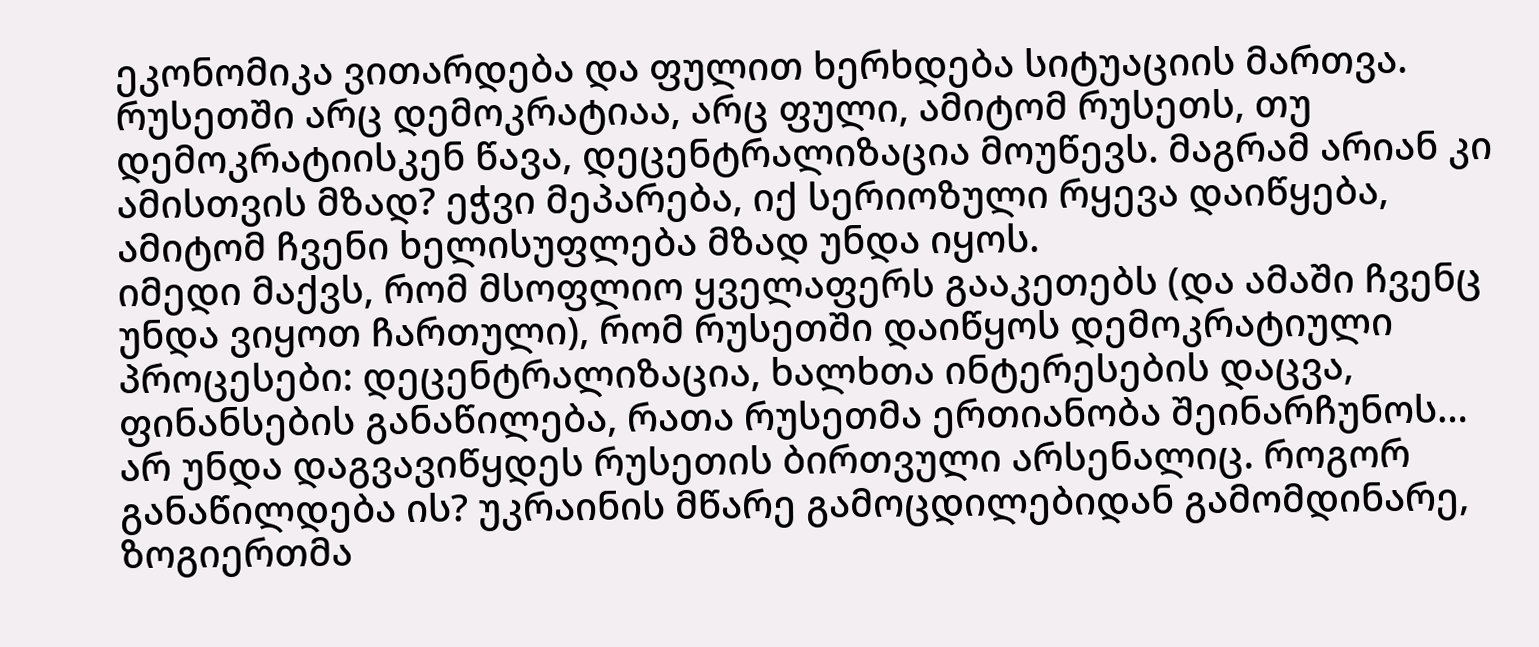ეკონომიკა ვითარდება და ფულით ხერხდება სიტუაციის მართვა. რუსეთში არც დემოკრატიაა, არც ფული, ამიტომ რუსეთს, თუ დემოკრატიისკენ წავა, დეცენტრალიზაცია მოუწევს. მაგრამ არიან კი ამისთვის მზად? ეჭვი მეპარება, იქ სერიოზული რყევა დაიწყება, ამიტომ ჩვენი ხელისუფლება მზად უნდა იყოს.
იმედი მაქვს, რომ მსოფლიო ყველაფერს გააკეთებს (და ამაში ჩვენც უნდა ვიყოთ ჩართული), რომ რუსეთში დაიწყოს დემოკრატიული პროცესები: დეცენტრალიზაცია, ხალხთა ინტერესების დაცვა, ფინანსების განაწილება, რათა რუსეთმა ერთიანობა შეინარჩუნოს… არ უნდა დაგვავიწყდეს რუსეთის ბირთვული არსენალიც. როგორ განაწილდება ის? უკრაინის მწარე გამოცდილებიდან გამომდინარე, ზოგიერთმა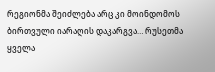რეგიონმა შეიძლება არც კი მოინდომოს ბირთვული იარაღის დაკარგვა… რუსეთმა ყველა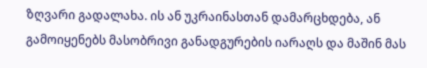ზღვარი გადალახა. ის ან უკრაინასთან დამარცხდება, ან გამოიყენებს მასობრივი განადგურების იარაღს და მაშინ მას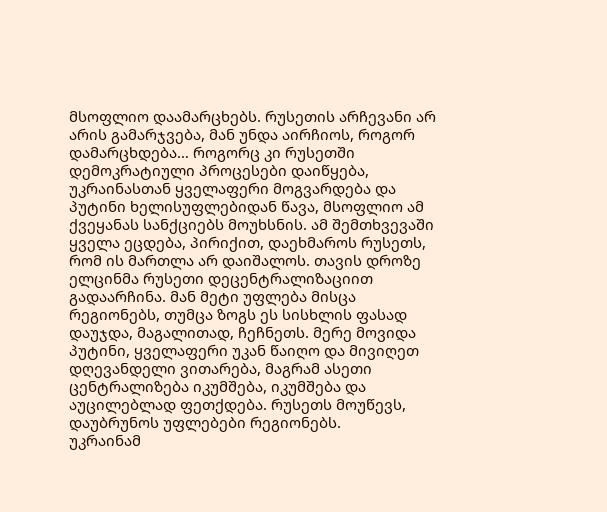მსოფლიო დაამარცხებს. რუსეთის არჩევანი არ არის გამარჯვება, მან უნდა აირჩიოს, როგორ დამარცხდება… როგორც კი რუსეთში დემოკრატიული პროცესები დაიწყება, უკრაინასთან ყველაფერი მოგვარდება და პუტინი ხელისუფლებიდან წავა, მსოფლიო ამ ქვეყანას სანქციებს მოუხსნის. ამ შემთხვევაში ყველა ეცდება, პირიქით, დაეხმაროს რუსეთს, რომ ის მართლა არ დაიშალოს. თავის დროზე ელცინმა რუსეთი დეცენტრალიზაციით გადაარჩინა. მან მეტი უფლება მისცა რეგიონებს, თუმცა ზოგს ეს სისხლის ფასად დაუჯდა, მაგალითად, ჩეჩნეთს. მერე მოვიდა პუტინი, ყველაფერი უკან წაიღო და მივიღეთ დღევანდელი ვითარება, მაგრამ ასეთი ცენტრალიზება იკუმშება, იკუმშება და აუცილებლად ფეთქდება. რუსეთს მოუწევს, დაუბრუნოს უფლებები რეგიონებს.
უკრაინამ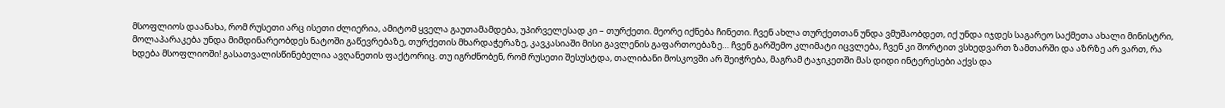მსოფლიოს დაანახა, რომ რუსეთი არც ისეთი ძლიერია, ამიტომ ყველა გაუთამამდება, უპირველესად კი – თურქეთი. მეორე იქნება ჩინეთი. ჩვენ ახლა თურქეთთან უნდა ვმუშაობდეთ, იქ უნდა იჯდეს საგარეო საქმეთა ახალი მინისტრი, მოლაპარაკება უნდა მიმდინარეობდეს ნატოში გაწევრებაზე, თურქეთის მხარდაჭერაზე, კავკასიაში მისი გავლენის გაფართოებაზე… ჩვენ გარშემო კლიმატი იცვლება, ჩვენ კი შორტით ვსხედვართ ზამთარში და აზრზე არ ვართ, რა ხდება მსოფლიოში! გასათვალისწინებელია ავღანეთის ფაქტორიც. თუ იგრძნობენ, რომ რუსეთი შესუსტდა, თალიბანი მოსკოვში არ შეიჭრება, მაგრამ ტაჯიკეთში მას დიდი ინტერესები აქვს და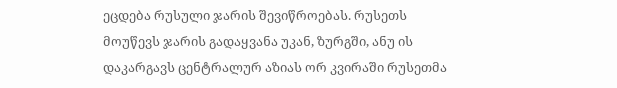ეცდება რუსული ჯარის შევიწროებას. რუსეთს მოუწევს ჯარის გადაყვანა უკან, ზურგში, ანუ ის დაკარგავს ცენტრალურ აზიას ორ კვირაში რუსეთმა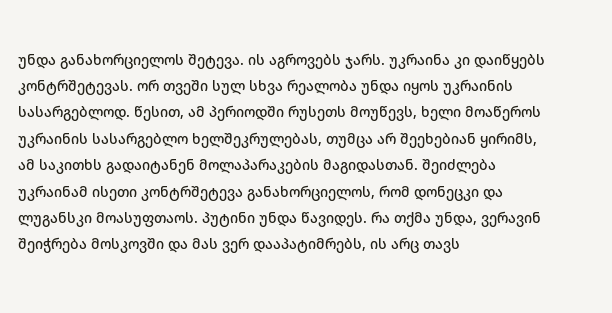უნდა განახორციელოს შეტევა. ის აგროვებს ჯარს. უკრაინა კი დაიწყებს კონტრშეტევას. ორ თვეში სულ სხვა რეალობა უნდა იყოს უკრაინის სასარგებლოდ. წესით, ამ პერიოდში რუსეთს მოუწევს, ხელი მოაწეროს უკრაინის სასარგებლო ხელშეკრულებას, თუმცა არ შეეხებიან ყირიმს, ამ საკითხს გადაიტანენ მოლაპარაკების მაგიდასთან. შეიძლება უკრაინამ ისეთი კონტრშეტევა განახორციელოს, რომ დონეცკი და ლუგანსკი მოასუფთაოს. პუტინი უნდა წავიდეს. რა თქმა უნდა, ვერავინ შეიჭრება მოსკოვში და მას ვერ დააპატიმრებს, ის არც თავს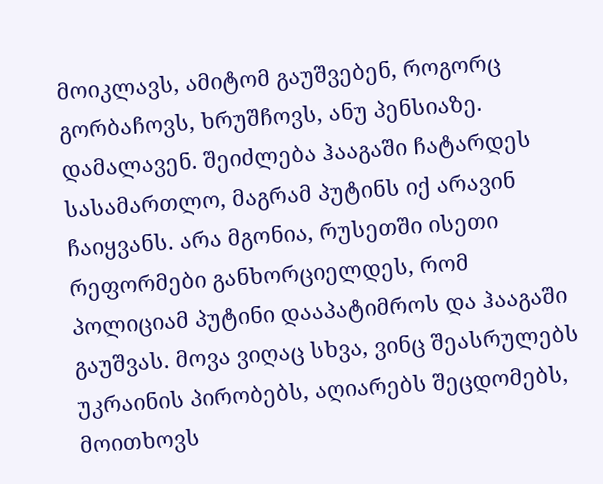მოიკლავს, ამიტომ გაუშვებენ, როგორც გორბაჩოვს, ხრუშჩოვს, ანუ პენსიაზე. დამალავენ. შეიძლება ჰააგაში ჩატარდეს სასამართლო, მაგრამ პუტინს იქ არავინ ჩაიყვანს. არა მგონია, რუსეთში ისეთი რეფორმები განხორციელდეს, რომ პოლიციამ პუტინი დააპატიმროს და ჰააგაში გაუშვას. მოვა ვიღაც სხვა, ვინც შეასრულებს უკრაინის პირობებს, აღიარებს შეცდომებს, მოითხოვს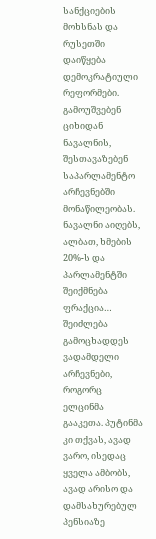სანქციების მოხსნას და რუსეთში დაიწყება დემოკრატიული რეფორმები. გამოუშვებენ ციხიდან ნავალნის, შესთავაზებენ საპარლამენტო არჩევნებში მონაწილეობას. ნავალნი აიღებს, ალბათ, ხმების 20%-ს და პარლამენტში შეიქმნება ფრაქცია… შეიძლება გამოცხადდეს ვადამდელი არჩევნები, როგორც ელცინმა გააკეთა. პუტინმა კი თქვას, ავად ვარო, ისედაც ყველა ამბობს, ავად არისო და დამსახურებულ პენსიაზე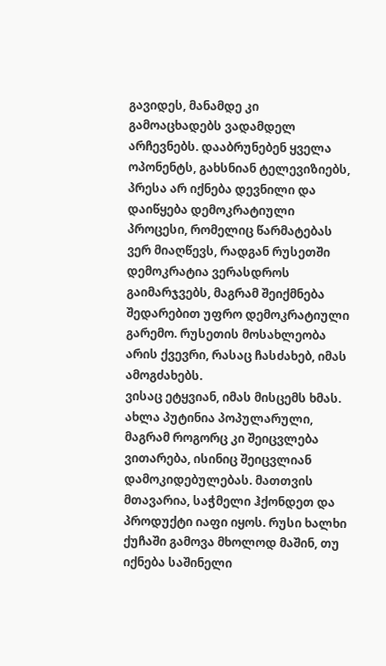გავიდეს, მანამდე კი გამოაცხადებს ვადამდელ არჩევნებს. დააბრუნებენ ყველა ოპონენტს, გახსნიან ტელევიზიებს, პრესა არ იქნება დევნილი და დაიწყება დემოკრატიული პროცესი, რომელიც წარმატებას ვერ მიაღწევს, რადგან რუსეთში დემოკრატია ვერასდროს გაიმარჯვებს, მაგრამ შეიქმნება შედარებით უფრო დემოკრატიული გარემო. რუსეთის მოსახლეობა არის ქვევრი, რასაც ჩასძახებ, იმას ამოგძახებს.
ვისაც ეტყვიან, იმას მისცემს ხმას. ახლა პუტინია პოპულარული, მაგრამ როგორც კი შეიცვლება ვითარება, ისინიც შეიცვლიან დამოკიდებულებას. მათთვის მთავარია, საჭმელი ჰქონდეთ და პროდუქტი იაფი იყოს. რუსი ხალხი ქუჩაში გამოვა მხოლოდ მაშინ, თუ იქნება საშინელი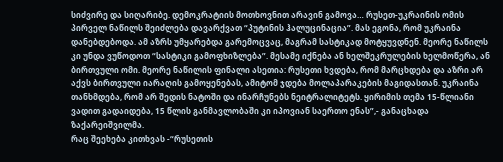სიძვირე და სიღარიბე. დემოკრატიის მოთხოვნით არავინ გამოვა… რუსეთ-უკრაინის ომის პირველ ნაწილს შეიძლება დავარქვათ “პუტინის ჰალუცინაცია”. მას ეგონა, რომ უკრაინა დანებდებოდა. ამ აზრს უმყარებდა გარემოცვაც, მაგრამ სასტიკად მოტყუვდნენ. მეორე ნაწილს კი უნდა ვუწოდოთ “სასტიკი გამოფხიზლება”. მესამე იქნება ან ხელშეკრულების ხელმოწერა, ან ბირთვული ომი. მეორე ნაწილის ფინალი ასეთია: რუსეთი ხვდება, რომ მარცხდება და აზრი არ აქვს ბირთვული იარაღის გამოყენებას, ამიტომ ჯდება მოლაპარაკების მაგიდასთან. უკრაინა თანხმდება, რომ არ შედის ნატოში და ინარჩუნებს ნეიტრალიტეტს. ყირიმის თემა 15-წლიანი ვადით გადაიდება, 15 წლის განმავლობაში კი იპოვიან საერთო ენას”,- განაცხადა ზაქარეიშვილმა.
რაც შეეხება კითხვას -“რუსეთის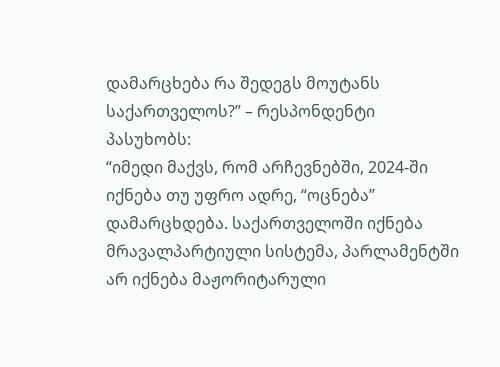დამარცხება რა შედეგს მოუტანს საქართველოს?” – რესპონდენტი პასუხობს:
“იმედი მაქვს, რომ არჩევნებში, 2024-ში იქნება თუ უფრო ადრე, “ოცნება” დამარცხდება. საქართველოში იქნება მრავალპარტიული სისტემა, პარლამენტში არ იქნება მაჟორიტარული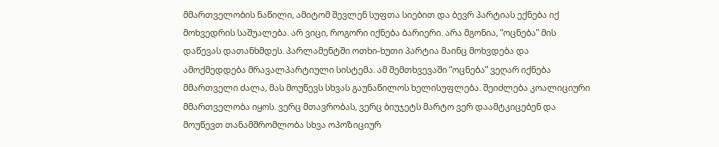მმართველობის ნაწილი, ამიტომ შევლენ სუფთა სიებით და ბევრ პარტიას ექნება იქ მოხვედრის საშუალება. არ ვიცი, როგორი იქნება ბარიერი. არა მგონია, “ოცნება” მის დაწევას დათანხმდეს. პარლამენტში ოთხი-ხუთი პარტია მაინც მოხვდება და ამოქმედდება მრავალპარტიული სისტემა. ამ შემთხვევაში “ოცნება” ვეღარ იქნება მმართველი ძალა, მას მოუწევს სხვას გაუნაწილოს ხელისუფლება. შეიძლება კოალიციური მმართველობა იყოს. ვერც მთავრობას, ვერც ბიუჯეტს მარტო ვერ დაამტკიცებენ და მოუწევთ თანამშრომლობა სხვა ოპოზიციურ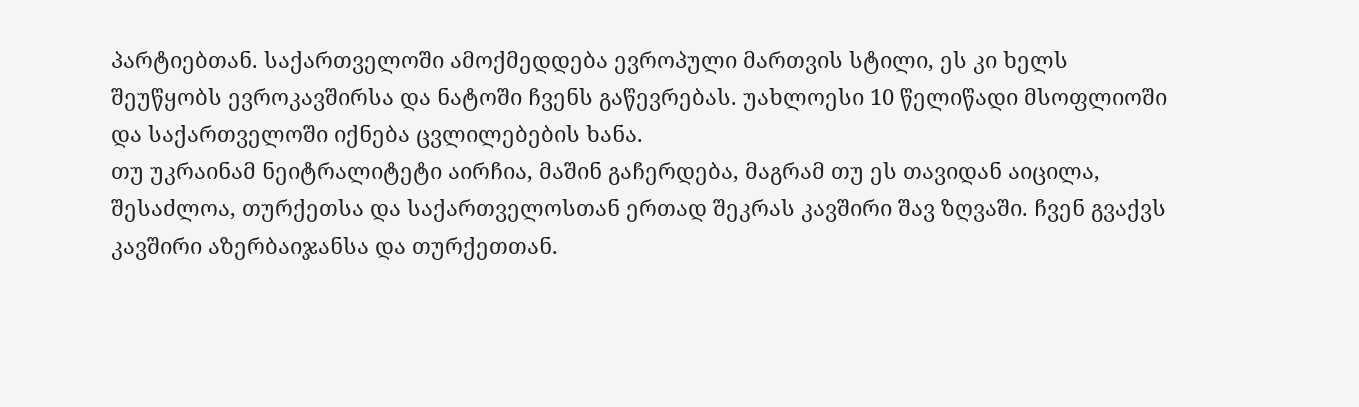პარტიებთან. საქართველოში ამოქმედდება ევროპული მართვის სტილი, ეს კი ხელს შეუწყობს ევროკავშირსა და ნატოში ჩვენს გაწევრებას. უახლოესი 10 წელიწადი მსოფლიოში და საქართველოში იქნება ცვლილებების ხანა.
თუ უკრაინამ ნეიტრალიტეტი აირჩია, მაშინ გაჩერდება, მაგრამ თუ ეს თავიდან აიცილა, შესაძლოა, თურქეთსა და საქართველოსთან ერთად შეკრას კავშირი შავ ზღვაში. ჩვენ გვაქვს კავშირი აზერბაიჯანსა და თურქეთთან.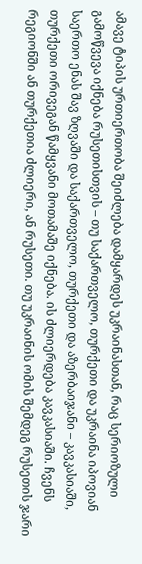ამავე ტიპის ურთიერთობა შეიძლება დამყარდეს უკრაინასთან, რაც სერიოზული გამოწვევა იქნება რუსეთისთვის – თუ საქართველო, თურქეთი და უკრაინა იპოვიან საერთო ენას შავ ზღვაში და საქართველო, თურქეთი და აზერბაიჯანი – კავკასიაში, თურქეთი ორივეგან წამყვანი მოთამაშე იქნება. ის ძლიერდება კავკასიაში. ჩვენს რეგიონში ან თურქეთია ძლიერი, ან რუსეთი. თუ უკრაინის ომის შემდეგ რუსეთის ჯარი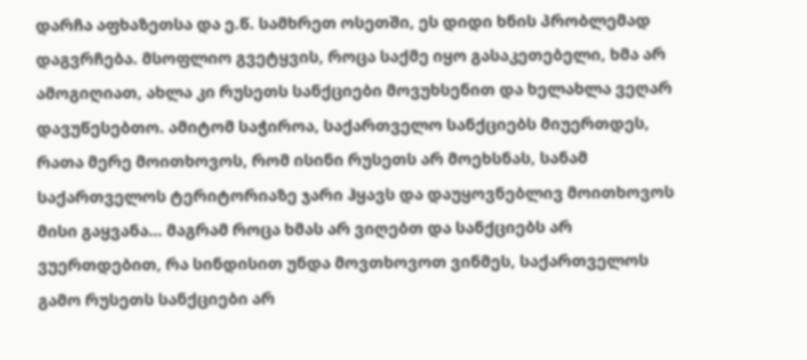დარჩა აფხაზეთსა და ე.წ. სამხრეთ ოსეთში, ეს დიდი ხნის პრობლემად დაგვრჩება. მსოფლიო გვეტყვის, როცა საქმე იყო გასაკეთებელი, ხმა არ ამოგიღიათ, ახლა კი რუსეთს სანქციები მოვუხსენით და ხელახლა ვეღარ დავუწესებთო. ამიტომ საჭიროა, საქართველო სანქციებს მიუერთდეს, რათა მერე მოითხოვოს, რომ ისინი რუსეთს არ მოეხსნას, სანამ საქართველოს ტერიტორიაზე ჯარი ჰყავს და დაუყოვნებლივ მოითხოვოს მისი გაყვანა… მაგრამ როცა ხმას არ ვიღებთ და სანქციებს არ ვუერთდებით, რა სინდისით უნდა მოვთხოვოთ ვინმეს, საქართველოს გამო რუსეთს სანქციები არ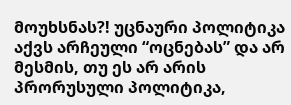მოუხსნას?! უცნაური პოლიტიკა აქვს არჩეული “ოცნებას” და არ მესმის, თუ ეს არ არის პრორუსული პოლიტიკა,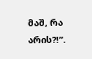მაშ, რა არის?!”.